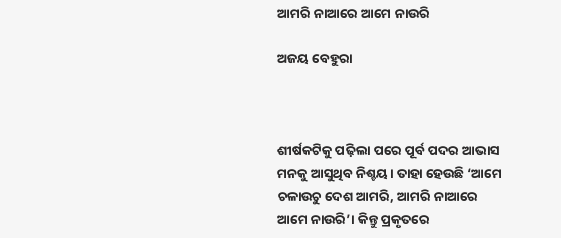ଆମରି ନାଆରେ ଆମେ ନାଉରି

ଅଜୟ ବେହୁରା



ଶୀର୍ଷକଟିକୁ ପଢ଼ିଲା ପରେ ପୂର୍ବ ପଦର ଆଭାସ ମନକୁ ଆସୁଥିବ ନିଶ୍ଚୟ। ତାହା ହେଉଛି ‘ଆମେ ଚଳାଉଚୁ ଦେଶ ଆମରି, ଆମରି ନାଆରେ ଆମେ ନାଉରି’। କିନ୍ତୁ ପ୍ରକୃତରେ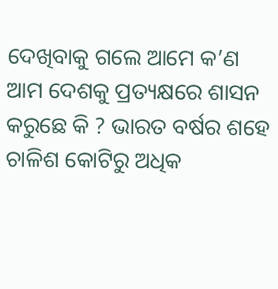ଦେଖିବାକୁ ଗଲେ ଆମେ କ’ଣ ଆମ ଦେଶକୁ ପ୍ରତ୍ୟକ୍ଷରେ ଶାସନ କରୁଛେ କି ? ଭାରତ ବର୍ଷର ଶହେ ଚାଳିଶ କୋଟିରୁ ଅଧିକ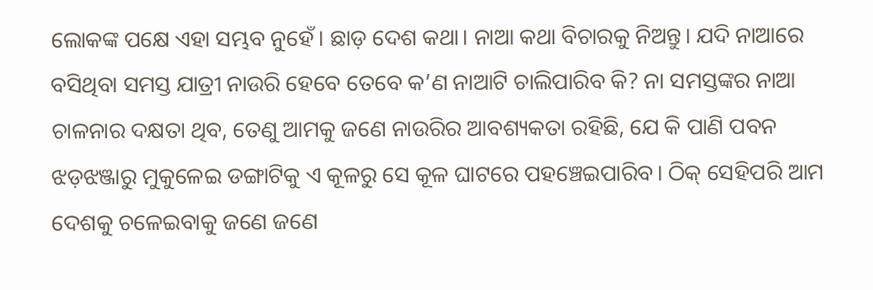ଲୋକଙ୍କ ପକ୍ଷେ ଏହା ସମ୍ଭବ ନୁହେଁ। ଛାଡ଼ ଦେଶ କଥା। ନାଆ କଥା ବିଚାରକୁ ନିଅନ୍ତୁ। ଯଦି ନାଆରେ ବସିଥିବା ସମସ୍ତ ଯାତ୍ରୀ ନାଉରି ହେବେ ତେବେ କ’ଣ ନାଆଟି ଚାଲିପାରିବ କି? ନା ସମସ୍ତଙ୍କର ନାଆ ଚାଳନାର ଦକ୍ଷତା ଥିବ, ତେଣୁ ଆମକୁ ଜଣେ ନାଉରିର ଆବଶ୍ୟକତା ରହିଛି, ଯେ କି ପାଣି ପବନ ଝଡ଼ଝଞ୍ଜାରୁ ମୁକୁଳେଇ ଡଙ୍ଗାଟିକୁ ଏ କୂଳରୁ ସେ କୂଳ ଘାଟରେ ପହଞ୍ଚେଇପାରିବ। ଠିକ୍‌ ସେହିପରି ଆମ ଦେଶକୁ ଚଳେଇବାକୁ ଜଣେ ଜଣେ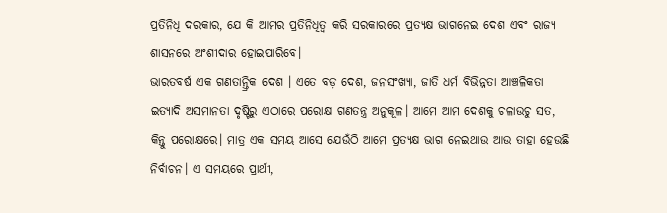ପ୍ରତିନିଧି ଦରକାର, ଯେ କି ଆମର ପ୍ରତିନିଧିତ୍ୱ କରି ସରକାରରେ ପ୍ରତ୍ୟକ୍ଷ ଭାଗନେଇ ଦେଶ ଏବଂ ରାଜ୍ୟ ଶାସନରେ ଅଂଶୀଦାର ହୋଇପାରିବେ।
ଭାରତବର୍ଷ ଏକ ଗଣତାନ୍ତ୍ରିକ ଦେଶ । ଏତେ ବଡ଼ ଦେଶ, ଜନସଂଖ୍ୟା, ଜାତି ଧର୍ମ ବିଭିନ୍ନତା ଆଞ୍ଚଳିକତା ଇତ୍ୟାଦି ଅସମାନତା ଦୃଷ୍ଟିରୁ ଏଠାରେ ପରୋକ୍ଷ ଗଣତନ୍ତ୍ର ଅନୁକୂଳ। ଆମେ ଆମ ଦେଶକୁ ଚଳାଉଚୁ ସତ, କିନ୍ତୁ ପରୋକ୍ଷରେ। ମାତ୍ର ଏକ ସମୟ ଆସେ ଯେଉଁଠି ଆମେ ପ୍ରତ୍ୟକ୍ଷ ଭାଗ ନେଇଥାଉ ଆଉ ତାହା ହେଉଛି ନିର୍ବାଚନ। ଏ ସମୟରେ ପ୍ରାର୍ଥୀ,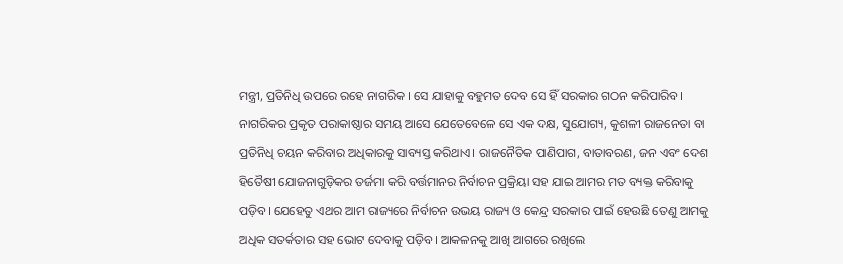ମନ୍ତ୍ରୀ, ପ୍ରତିନିଧି ଉପରେ ରହେ ନାଗରିକ । ସେ ଯାହାକୁ ବହୁମତ ଦେବ ସେ ହିଁ ସରକାର ଗଠନ କରିପାରିବ। ନାଗରିକର ପ୍ରକୃତ ପରାକାଷ୍ଠାର ସମୟ ଆସେ ଯେତେବେଳେ ସେ ଏକ ଦକ୍ଷ, ସୁଯୋଗ୍ୟ, କୁଶଳୀ ରାଜନେତା ବା ପ୍ରତିନିଧି ଚୟନ କରିବାର ଅଧିକାରକୁ ସାବ୍ୟସ୍ତ କରିଥାଏ। ରାଜନୈତିକ ପାଣିପାଗ, ବାତାବରଣ, ଜନ ଏବଂ ଦେଶ ହିତୈଷୀ ଯୋଜନାଗୁଡ଼ିକର ତର୍ଜମା କରି ବର୍ତ୍ତମାନର ନିର୍ବାଚନ ପ୍ରକ୍ରିୟା ସହ ଯାଇ ଆମର ମତ ବ୍ୟକ୍ତ କରିବାକୁ ପଡ଼ିବ। ଯେହେତୁ ଏଥର ଆମ ରାଜ୍ୟରେ ନିର୍ବାଚନ ଉଭୟ ରାଜ୍ୟ ଓ କେନ୍ଦ୍ର ସରକାର ପାଇଁ ହେଉଛି ତେଣୁ ଆମକୁ ଅଧିକ ସତର୍କତାର ସହ ଭୋଟ ଦେବାକୁ ପଡ଼ିବ। ଆକଳନକୁ ଆଖି ଆଗରେ ରଖିଲେ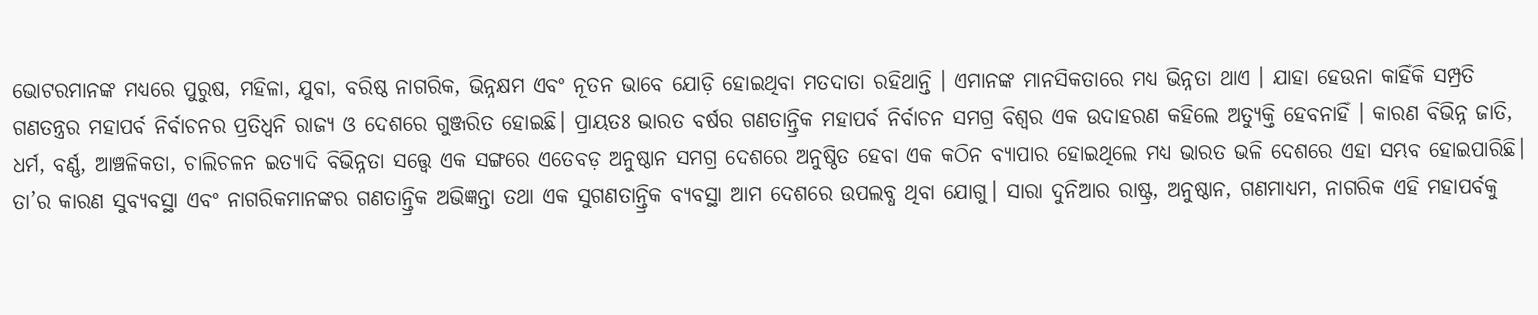ଭୋଟରମାନଙ୍କ ମଧ୍ୟରେ ପୁରୁଷ, ମହିଳା, ଯୁବା, ବରିଷ୍ଠ ନାଗରିକ, ଭିନ୍ନକ୍ଷମ ଏବଂ ନୂତନ ଭାବେ ଯୋଡ଼ି ହୋଇଥିବା ମତଦାତା ରହିଥାନ୍ତି । ଏମାନଙ୍କ ମାନସିକତାରେ ମଧ୍ୟ ଭିନ୍ନତା ଥାଏ । ଯାହା ହେଉନା କାହିଁକି ସମ୍ପ୍ରତି ଗଣତନ୍ତ୍ରର ମହାପର୍ବ ନିର୍ବାଚନର ପ୍ରତିଧ୍ୱନି ରାଜ୍ୟ ଓ ଦେଶରେ ଗୁଞ୍ଜରିତ ହୋଇଛି। ପ୍ରାୟତଃ ଭାରତ ବର୍ଷର ଗଣତାନ୍ତ୍ରିକ ମହାପର୍ବ ନିର୍ବାଚନ ସମଗ୍ର ବିଶ୍ୱର ଏକ ଉଦାହରଣ କହିଲେ ଅତ୍ୟୁକ୍ତି ହେବନାହିଁ । କାରଣ ବିଭିନ୍ନ ଜାତି, ଧର୍ମ, ବର୍ଣ୍ଣ, ଆଞ୍ଚଳିକତା, ଚାଲିଚଳନ ଇତ୍ୟାଦି ବିଭିନ୍ନତା ସତ୍ତ୍ୱେ ଏକ ସଙ୍ଗରେ ଏତେବଡ଼ ଅନୁଷ୍ଠାନ ସମଗ୍ର ଦେଶରେ ଅନୁଷ୍ଠିତ ହେବା ଏକ କଠିନ ବ୍ୟାପାର ହୋଇଥିଲେ ମଧ୍ୟ ଭାରତ ଭଳି ଦେଶରେ ଏହା ସମ୍ଭବ ହୋଇପାରିଛି। ତା’ର କାରଣ ସୁବ୍ୟବସ୍ଥା ଏବଂ ନାଗରିକମାନଙ୍କର ଗଣତାନ୍ତ୍ରିକ ଅଭିଜ୍ଞନ୍ତା ତଥା ଏକ ସୁଗଣତାନ୍ତ୍ରିକ ବ୍ୟବସ୍ଥା ଆମ ଦେଶରେ ଉପଲବ୍ଧ ଥିବା ଯୋଗୁ। ସାରା ଦୁନିଆର ରାଷ୍ଟ୍ର, ଅନୁଷ୍ଠାନ, ଗଣମାଧ୍ୟମ, ନାଗରିକ ଏହି ମହାପର୍ବକୁ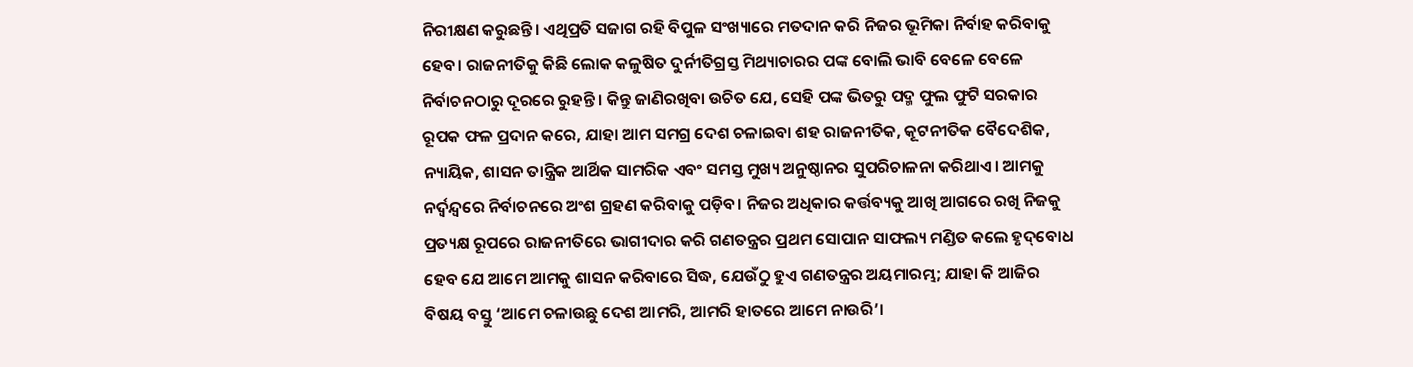ନିରୀକ୍ଷଣ କରୁଛନ୍ତି। ଏଥିପ୍ରତି ସଜାଗ ରହି ବିପୁଳ ସଂଖ୍ୟାରେ ମତଦାନ କରି ନିଜର ଭୂମିକା ନିର୍ବାହ କରିବାକୁ ହେବ। ରାଜନୀତିକୁ କିଛି ଲୋକ କଳୁଷିତ ଦୁର୍ନୀତିଗ୍ରସ୍ତ ମିଥ୍ୟାଚାରର ପଙ୍କ ବୋଲି ଭାବି ବେଳେ ବେଳେ ନିର୍ବାଚନଠାରୁ ଦୂରରେ ରୁହନ୍ତି। କିନ୍ତୁ ଜାଣିରଖିବା ଉଚିତ ଯେ, ସେହି ପଙ୍କ ଭିତରୁ ପଦ୍ମ ଫୁଲ ଫୁଟି ସରକାର ରୂପକ ଫଳ ପ୍ରଦାନ କରେ, ଯାହା ଆମ ସମଗ୍ର ଦେଶ ଚଳାଇବା ଶହ ରାଜନୀତିକ, କୂଟନୀତିକ ବୈଦେଶିକ, ନ୍ୟାୟିକ, ଶାସନ ତାନ୍ତ୍ରିକ ଆର୍ଥିକ ସାମରିକ ଏବଂ ସମସ୍ତ ମୁଖ୍ୟ ଅନୁଷ୍ଠାନର ସୁପରିଚାଳନା କରିଥାଏ। ଆମକୁ ନର୍ଦ୍ୱନ୍ଦ୍ୱରେ ନିର୍ବାଚନରେ ଅଂଶ ଗ୍ରହଣ କରିବାକୁ ପଡ଼ିବ। ନିଜର ଅଧିକାର କର୍ତ୍ତବ୍ୟକୁ ଆଖି ଆଗରେ ରଖି ନିଜକୁ ପ୍ରତ୍ୟକ୍ଷ ରୂପରେ ରାଜନୀତିରେ ଭାଗୀଦାର କରି ଗଣତନ୍ତ୍ରର ପ୍ରଥମ ସୋପାନ ସାଫଲ୍ୟ ମଣ୍ଡିତ କଲେ ହୃଦ୍‌ବୋଧ ହେବ ଯେ ଆମେ ଆମକୁ ଶାସନ କରିବାରେ ସିଦ୍ଧ, ଯେଉଁଠୁ ହୁଏ ଗଣତନ୍ତ୍ରର ଅୟମାରମ୍ଭ; ଯାହା କି ଆଜିର ବିଷୟ ବସ୍ତୁ ‘ଆମେ ଚଳାଉଛୁ ଦେଶ ଆମରି, ଆମରି ହାତରେ ଆମେ ନାଉରି’।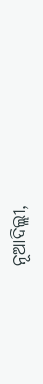ନୂଆଦିଲ୍ଲୀ,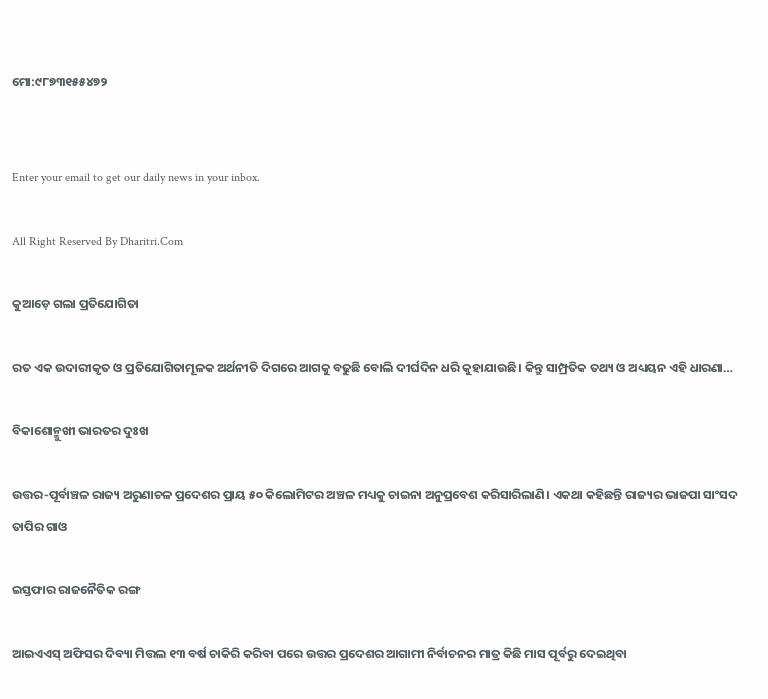ମୋ:୯୮୭୩୧୫୫୪୭୨


Enter your email to get our daily news in your inbox.

All Right Reserved By Dharitri.Com

କୁଆଡ଼େ ଗଲା ପ୍ରତିଯୋଗିତା

ରତ ଏକ ଉଦାରୀକୃତ ଓ ପ୍ରତିଯୋଗିତାମୂଳକ ଅର୍ଥନୀତି ଦିଗରେ ଆଗକୁ ବଢୁଛି ବୋଲି ଦୀର୍ଘଦିନ ଧରି କୁହାଯାଉଛି। କିନ୍ତୁ ସାମ୍ପ୍ରତିକ ତଥ୍ୟ ଓ ଅଧ୍ୟୟନ ଏହି ଧାରଣା…

ବିକାଶୋନ୍ମୁଖୀ ଭାରତର ଦୁଃଖ

ଉତ୍ତର-ପୂର୍ବାଞ୍ଚଳ ରାଜ୍ୟ ଅରୁଣାଚଳ ପ୍ରଦେଶର ପ୍ରାୟ ୫୦ କିଲୋମିଟର ଅଞ୍ଚଳ ମଧ୍ୟକୁ ଚାଇନା ଅନୁପ୍ରବେଶ କରିସାରିଲାଣି। ଏକଥା କହିଛନ୍ତି ରାଜ୍ୟର ଭାଜପା ସାଂସଦ ତାପିର ଗାଓ

ଇସ୍ତଫାର ରାଜନୈତିକ ରଙ୍ଗ

ଆଇଏଏସ୍‌ ଅଫିସର ଦିବ୍ୟା ମିତ୍ତଲ ୧୩ ବର୍ଷ ଚାକିରି କରିବା ପରେ ଉତ୍ତର ପ୍ରଦେଶର ଆଗାମୀ ନିର୍ବାଚନର ମାତ୍ର କିଛି ମାସ ପୂର୍ବରୁ ଦେଇଥିବା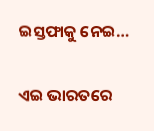ଇସ୍ତଫାକୁ ନେଇ…

ଏଇ ଭାରତରେ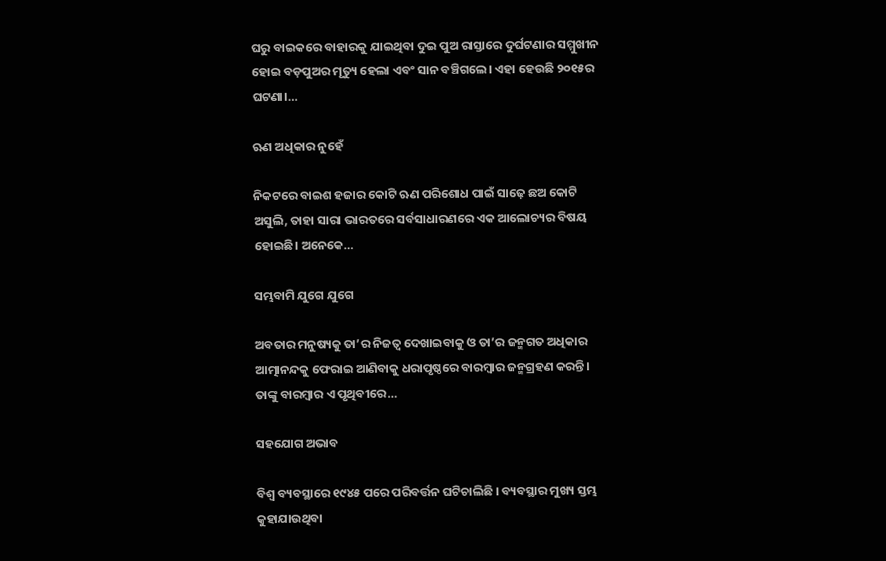ଘରୁ ବାଇକରେ ବାହାରକୁ ଯାଇଥିବା ଦୁଇ ପୁଅ ରାସ୍ତାରେ ଦୁର୍ଘଟଣାର ସମ୍ମୁଖୀନ ହୋଇ ବଡ଼ପୁଅର ମୃତ୍ୟୁ ହେଲା ଏବଂ ସାନ ବଞ୍ଚିଗଲେ। ଏହା ହେଉଛି ୨୦୧୫ର ଘଟଣା।…

ଋଣ ଅଧିକାର ନୁହେଁ

ନିକଟରେ ବାଇଶ ହଜାର କୋଟି ଋଣ ପରିଶୋଧ ପାଇଁ ସାଢ଼େ ଛଅ କୋଟି ଅସୁଲି, ତାହା ସାରା ଭାରତରେ ସର୍ବସାଧାରଣରେ ଏକ ଆଲୋଚ୍ୟର ବିଷୟ ହୋଇଛି। ଅନେକେ…

ସମ୍ଭବାମି ଯୁଗେ ଯୁଗେ

ଅବତାର ମନୁଷ୍ୟକୁ ତା’ର ନିଜତ୍ୱ ଦେଖାଇବାକୁ ଓ ତା’ର ଜନ୍ମଗତ ଅଧିକାର ଆତ୍ମାନନ୍ଦକୁ ଫେରାଇ ଆଣିବାକୁ ଧରାପୃଷ୍ଠରେ ବାରମ୍ବାର ଜନ୍ମଗ୍ରହଣ କରନ୍ତି। ତାଙ୍କୁ ବାରମ୍ବାର ଏ ପୃଥିବୀରେ…

ସହଯୋଗ ଅଭାବ

ବିଶ୍ୱ ବ୍ୟବସ୍ଥାରେ ୧୯୪୫ ପରେ ପରିବର୍ତ୍ତନ ଘଟିଚାଲିଛି । ବ୍ୟବସ୍ଥାର ମୁଖ୍ୟ ସ୍ତମ୍ଭ କୁହାଯାଉଥିବା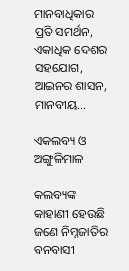ମାନବାଧିକାର ପ୍ରତି ସମର୍ଥନ, ଏକାଧିକ ଦେଶର ସହଯୋଗ, ଆଇନର ଶାସନ, ମାନବୀୟ…

ଏକଲବ୍ୟ ଓ ଅଙ୍ଗୁଳିମାଳ

କଲବ୍ୟଙ୍କ କାହାଣୀ ହେଉଛି ଜଣେ ନିମ୍ନଜାତିର ବନବାସୀ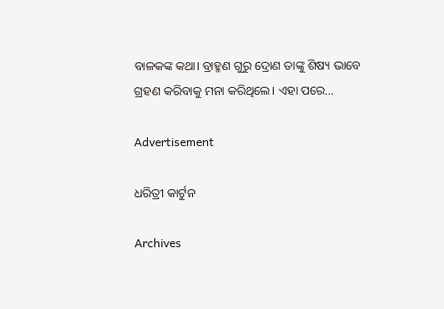ବାଳକଙ୍କ କଥା। ବ୍ରାହ୍ମଣ ଗୁରୁ ଦ୍ରୋଣ ତାଙ୍କୁ ଶିଷ୍ୟ ଭାବେ ଗ୍ରହଣ କରିବାକୁ ମନା କରିଥିଲେ। ଏହା ପରେ…

Advertisement

ଧରିତ୍ରୀ କାର୍ଟୁନ

Archives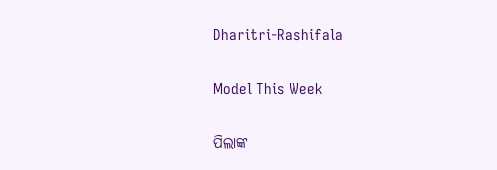Dharitri-Rashifala

Model This Week

ପିଲାଙ୍କ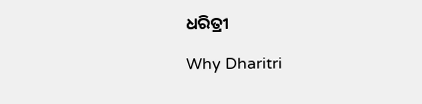ଧରିତ୍ରୀ

Why Dharitri